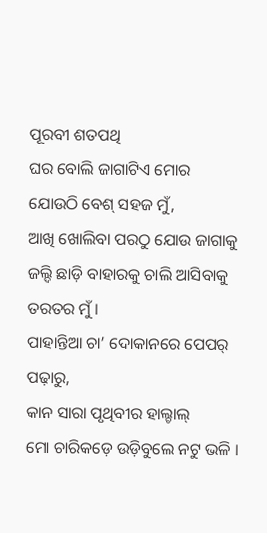ପୂରବୀ ଶତପଥି
ଘର ବୋଲି ଜାଗାଟିଏ ମୋର
ଯୋଉଠି ବେଶ୍ ସହଜ ମୁଁ,
ଆଖି ଖୋଲିବା ପରଠୁ ଯୋଉ ଜାଗାକୁ
ଜଲ୍ଦି ଛାଡ଼ି ବାହାରକୁ ଚାଲି ଆସିବାକୁ
ତରତର ମୁଁ ।
ପାହାନ୍ତିଆ ଚା’ ଦୋକାନରେ ପେପର୍ ପଢ଼ାରୁ,
କାନ ସାରା ପୃଥିବୀର ହାଲ୍ଚାଲ୍
ମୋ ଚାରିକଡ଼େ ଉଡ଼ିବୁଲେ ନଟୁ ଭଳି ।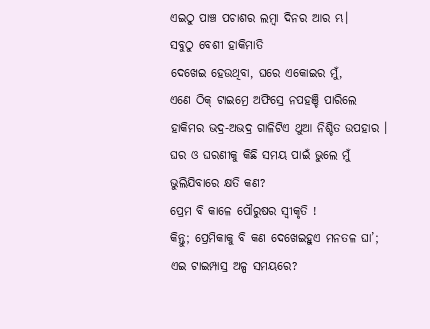ଏଇଠୁ ପାଞ୍ଚ ପଚାଶର ଲମ୍ବା ଦିନର ଆର ମ୍ଭ।
ସବୁଠୁ ବେଶୀ ହାକିମାତି
ଦେଖେଇ ହେଉଥିବା, ଘରେ ଏକୋଇର ମୁଁ,
ଏଣେ ଠିକ୍ ଟାଇମ୍ରେ ଅଫିସ୍ରେ ନପହଞ୍ଚି ପାରିଲେ
ହାକିମର ଭଦ୍ର-ଅଭଦ୍ର ଗାଳିଟିଏ ଥୁଆ ନିଶ୍ଚିତ ଉପହାର ।
ଘର ଓ ଘରଣୀକୁ କିଛି ସମୟ ପାଇଁ ଭୁଲେ ମୁଁ
ଭୁଲିଯିବାରେ କ୍ଷତି କଣ?
ପ୍ରେମ ବି କାଳେ ପୌରୁଷର ସ୍ବୀକୃତି !
କିନ୍ତୁ; ପ୍ରେମିକାକୁ ବି କଣ ଦେଖେଇହୁଏ ମନତଳ ଘା’;
ଏଇ ଟାଇମ୍ପାସ୍ର ଅଳ୍ପ ସମୟରେ?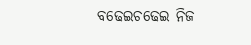ବଢେଇଚଢେଇ ନିଜ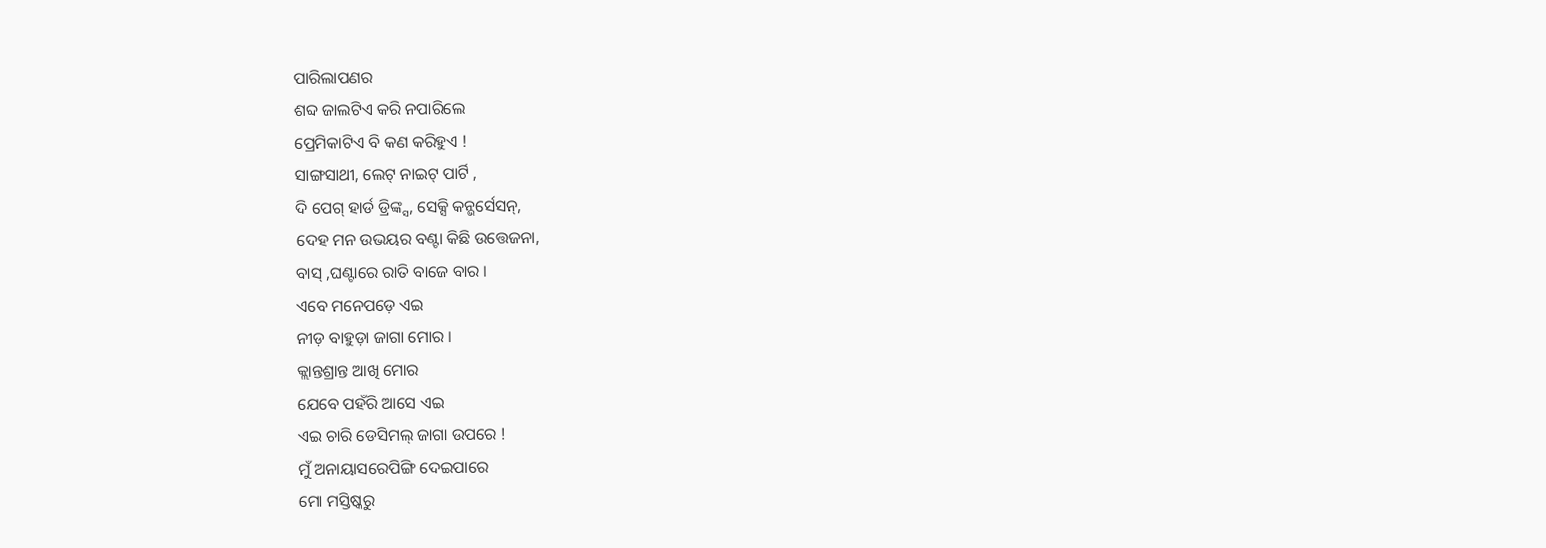ପାରିଲାପଣର
ଶବ୍ଦ ଜାଲଟିଏ କରି ନପାରିଲେ
ପ୍ରେମିକାଟିଏ ବି କଣ କରିହୁଏ !
ସାଙ୍ଗସାଥୀ, ଲେଟ୍ ନାଇଟ୍ ପାର୍ଟି ,
ଦି ପେଗ୍ ହାର୍ଡ ଡ୍ରିଙ୍କ୍ସ, ସେକ୍ସି କନ୍ଭର୍ସେସନ୍,
ଦେହ ମନ ଉଭୟର ବଣ୍ଟା କିଛି ଉତ୍ତେଜନା,
ବାସ୍ ,ଘଣ୍ଟାରେ ରାତି ବାଜେ ବାର ।
ଏବେ ମନେପଡ଼େ ଏଇ
ନୀଡ଼ ବାହୁଡ଼ା ଜାଗା ମୋର ।
କ୍ଲାନ୍ତଶ୍ରାନ୍ତ ଆଖି ମୋର
ଯେବେ ପହଁରି ଆସେ ଏଇ
ଏଇ ଚାରି ଡେସିମଲ୍ ଜାଗା ଉପରେ !
ମୁଁ ଅନାୟାସରେପିଙ୍ଗି ଦେଇପାରେ
ମୋ ମସ୍ତିଷ୍କରୁ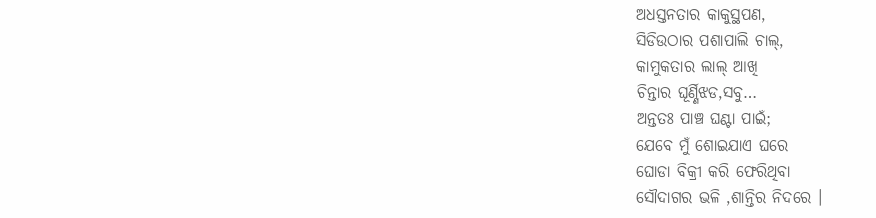ଅଧସ୍ତନତାର କାକୁସ୍ଥପଣ,
ସିଡିଉଠାର ପଶାପାଲି ଚାଲ୍,
କାମୁକତାର ଲାଲ୍ ଆଖି
ଚିନ୍ତାର ଘୂର୍ଣ୍ଣିଝଡ,ସବୁ…
ଅନ୍ତତଃ ପାଞ୍ଚ ଘଣ୍ଟା ପାଇଁ;
ଯେବେ ମୁଁ ଶୋଇଯାଏ ଘରେ
ଘୋଡା ବିକ୍ରୀ କରି ଫେରିଥିବା
ସୌଦାଗର ଭଳି ,ଶାନ୍ତିର ନିଦରେ ।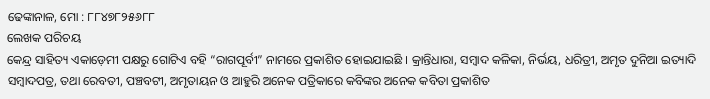ଢେଙ୍କାନାଳ, ମୋ : ୮୮୪୭୮୨୫୬୮୮
ଲେଖକ ପରିଚୟ
କେନ୍ଦ୍ର ସାହିତ୍ୟ ଏକାଡ଼େମୀ ପକ୍ଷରୁ ଗୋଟିଏ ବହି “ରାଗପୂର୍ବୀ” ନାମରେ ପ୍ରକାଶିତ ହୋଇଯାଇଛି । କ୍ରାନ୍ତିଧାରା, ସମ୍ବାଦ କଳିକା, ନିର୍ଭୟ, ଧରିତ୍ରୀ, ଅମୃତ ଦୁନିଆ ଇତ୍ୟାଦି ସମ୍ବାଦପତ୍ର, ତଥା ରେବତୀ, ପଞ୍ଚବଟୀ, ଅମୃତାୟନ ଓ ଆହୁରି ଅନେକ ପତ୍ରିକାରେ କବିଙ୍କର ଅନେକ କବିତା ପ୍ରକାଶିତ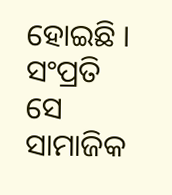ହୋଇଛି । ସଂପ୍ରତି ସେ ସାମାଜିକ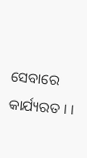ସେବାରେ କାର୍ଯ୍ୟରତ । ।